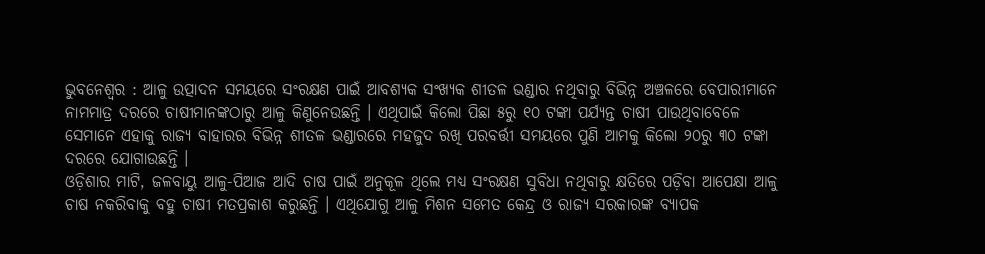ଭୁବନେଶ୍ୱର : ଆଳୁ ଉତ୍ପାଦନ ସମୟରେ ସଂରକ୍ଷଣ ପାଇଁ ଆବଶ୍ୟକ ସଂଖ୍ୟକ ଶୀତଳ ଭଣ୍ଡାର ନଥିବାରୁ ବିଭିନ୍ନ ଅଞ୍ଚଳରେ ବେପାରୀମାନେ ନାମମାତ୍ର ଦରରେ ଚାଷୀମାନଙ୍କଠାରୁ ଆଳୁ କିଣୁନେଉଛନ୍ତି । ଏଥିପାଇଁ କିଲୋ ପିଛା ୫ରୁ ୧୦ ଟଙ୍କା ପର୍ଯ୍ୟନ୍ତ ଚାଷୀ ପାଉଥିବାବେଳେ ସେମାନେ ଏହାକୁ ରାଜ୍ୟ ବାହାରର ବିଭିନ୍ନ ଶୀତଳ ଭଣ୍ଡାରରେ ମହଜୁଦ ରଖି ପରବର୍ତ୍ତୀ ସମୟରେ ପୁଣି ଆମକୁ କିଲୋ ୨୦ରୁ ୩୦ ଟଙ୍କା ଦରରେ ଯୋଗାଉଛନ୍ତି ।
ଓଡ଼ିଶାର ମାଟି, ଜଳବାୟୁ ଆଳୁ-ପିଆଜ ଆଦି ଚାଷ ପାଇଁ ଅନୁକୂଳ ଥିଲେ ମଧ୍ୟ ସଂରକ୍ଷଣ ସୁବିଧା ନଥିବାରୁ କ୍ଷତିରେ ପଡ଼ିବା ଆପେକ୍ଷା ଆଳୁ ଚାଷ ନକରିବାକୁ ବହୁ ଚାଷୀ ମତପ୍ରକାଶ କରୁଛନ୍ତି । ଏଥିଯୋଗୁ ଆଳୁ ମିଶନ ସମେତ କେନ୍ଦ୍ର ଓ ରାଜ୍ୟ ସରକାରଙ୍କ ବ୍ୟାପକ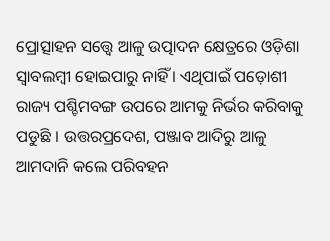ପ୍ରୋତ୍ସାହନ ସତ୍ତ୍ୱେ ଆଳୁ ଉତ୍ପାଦନ କ୍ଷେତ୍ରରେ ଓଡ଼ିଶା ସ୍ୱାବଲମ୍ବୀ ହୋଇପାରୁ ନାହିଁ । ଏଥିପାଇଁ ପଡ଼ୋଶୀ ରାଜ୍ୟ ପଶ୍ଚିମବଙ୍ଗ ଉପରେ ଆମକୁ ନିର୍ଭର କରିବାକୁ ପଡୁଛି । ଉତ୍ତରପ୍ରଦେଶ, ପଞ୍ଜାବ ଆଦିରୁ ଆଳୁ ଆମଦାନି କଲେ ପରିବହନ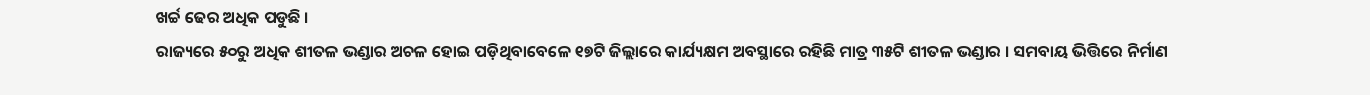ଖର୍ଚ୍ଚ ଢେର ଅଧିକ ପଡୁଛି ।
ରାଜ୍ୟରେ ୫୦ରୁ ଅଧିକ ଶୀତଳ ଭଣ୍ଡାର ଅଚଳ ହୋଇ ପଡ଼ିଥିବାବେଳେ ୧୭ଟି ଜିଲ୍ଲାରେ କାର୍ଯ୍ୟକ୍ଷମ ଅବସ୍ଥାରେ ରହିଛି ମାତ୍ର ୩୫ଟି ଶୀତଳ ଭଣ୍ଡାର । ସମବାୟ ଭିତ୍ତିରେ ନିର୍ମାଣ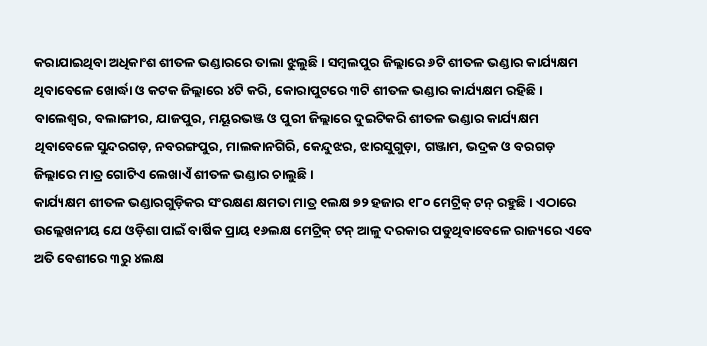କରାଯାଇଥିବା ଅଧିକାଂଶ ଶୀତଳ ଭଣ୍ଡାରରେ ତାଲା ଝୁଲୁଛି । ସମ୍ବଲପୁର ଜିଲ୍ଲାରେ ୬ଟି ଶୀତଳ ଭଣ୍ଡାର କାର୍ଯ୍ୟକ୍ଷମ ଥିବାବେଳେ ଖୋର୍ଦ୍ଧା ଓ କଟକ ଜିଲ୍ଲାରେ ୪ଟି କରି, କୋରାପୁଟରେ ୩ଟି ଶୀତଳ ଭଣ୍ଡାର କାର୍ଯ୍ୟକ୍ଷମ ରହିଛି । ବାଲେଶ୍ୱର, ବଲାଙ୍ଗୀର, ଯାଜପୁର, ମୟୂରଭଞ୍ଜ ଓ ପୁରୀ ଜିଲ୍ଲାରେ ଦୁଇଟିକରି ଶୀତଳ ଭଣ୍ଡାର କାର୍ଯ୍ୟକ୍ଷମ ଥିବାବେଳେ ସୁନ୍ଦରଗଡ଼, ନବରଙ୍ଗପୁର, ମାଲକାନଗିରି, କେନ୍ଦୁଝର, ଝାରସୁଗୁଡ଼ା, ଗଞ୍ଜାମ, ଭଦ୍ରକ ଓ ବରଗଡ଼ ଜିଲ୍ଲାରେ ମାତ୍ର ଗୋଟିଏ ଲେଖାଏଁ ଶୀତଳ ଭଣ୍ଡାର ଚାଲୁଛି ।
କାର୍ଯ୍ୟକ୍ଷମ ଶୀତଳ ଭଣ୍ଡାରଗୁଡ଼ିକର ସଂରକ୍ଷଣ କ୍ଷମତା ମାତ୍ର ୧ଲକ୍ଷ ୭୨ ହଜାର ୧୮୦ ମେଟ୍ରିକ୍ ଟନ୍ ରହୁଛି । ଏଠାରେ ଉଲ୍ଲେଖନୀୟ ଯେ ଓଡ଼ିଶା ପାଇଁ ବାର୍ଷିକ ପ୍ରାୟ ୧୬ଲକ୍ଷ ମେଟ୍ରିକ୍ ଟନ୍ ଆଳୁ ଦରକାର ପଡୁଥିବାବେଳେ ରାଜ୍ୟରେ ଏବେ ଅତି ବେଶୀରେ ୩ରୁ ୪ଲକ୍ଷ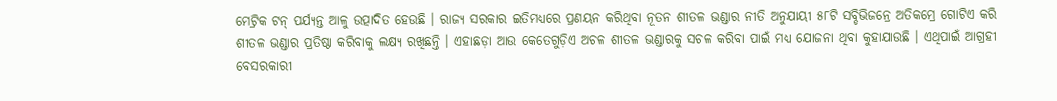ମେଟ୍ରିକ ଟନ୍ ପର୍ଯ୍ୟନ୍ତ ଆଳୁ ଉତ୍ପାଦିତ ହେଉଛି । ରାଜ୍ୟ ସରକାର ଇତିମଧ୍ୟରେ ପ୍ରଣୟନ କରିଥିବା ନୂତନ ଶୀତଳ ଭଣ୍ଡାର ନୀତି ଅନୁଯାୟୀ ୫୮ଟି ସବ୍ଡିଭିଜନ୍ରେ ଅତିକମ୍ରେ ଗୋଟିଏ କରି ଶୀତଳ ଭଣ୍ଡାର ପ୍ରତିଷ୍ଠା କରିବାକୁ ଲକ୍ଷ୍ୟ ରଖିଛନ୍ତି । ଏହାଛଡ଼ା ଆଉ କେତେଗୁଡ଼ିଏ ଅଚଳ ଶୀତଳ ଭଣ୍ଡାରକୁ ସଚଳ କରିବା ପାଇଁ ମଧ୍ୟ ଯୋଜନା ଥିବା କୁହାଯାଉଛି । ଏଥିପାଇଁ ଆଗ୍ରହୀ ବେସରକାରୀ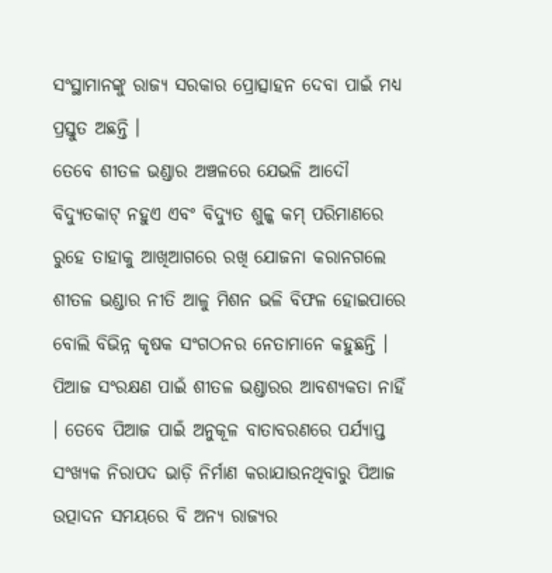ସଂସ୍ଥାମାନଙ୍କୁ ରାଜ୍ୟ ସରକାର ପ୍ରୋତ୍ସାହନ ଦେବା ପାଇଁ ମଧ୍ୟ ପ୍ରସ୍ତୁତ ଅଛନ୍ତି ।
ତେବେ ଶୀତଳ ଭଣ୍ଡାର ଅଞ୍ଚଳରେ ଯେଭଳି ଆଦୌ ବିଦ୍ୟୁତକାଟ୍ ନହୁଏ ଏବଂ ବିଦ୍ୟୁତ ଶୁଳ୍କ କମ୍ ପରିମାଣରେ ରୁହେ ତାହାକୁ ଆଖିଆଗରେ ରଖି ଯୋଜନା କରାନଗଲେ ଶୀତଳ ଭଣ୍ଡାର ନୀତି ଆଳୁ ମିଶନ ଭଳି ବିଫଳ ହୋଇପାରେ ବୋଲି ବିଭିନ୍ନ କୃଷକ ସଂଗଠନର ନେତାମାନେ କହୁଛନ୍ତି । ପିଆଜ ସଂରକ୍ଷଣ ପାଇଁ ଶୀତଳ ଭଣ୍ଡାରର ଆବଶ୍ୟକତା ନାହିଁ । ତେବେ ପିଆଜ ପାଇଁ ଅନୁକୂଳ ବାତାବରଣରେ ପର୍ଯ୍ୟାପ୍ତ ସଂଖ୍ୟକ ନିରାପଦ ଭାଡ଼ି ନିର୍ମାଣ କରାଯାଉନଥିବାରୁ ପିଆଜ ଉତ୍ପାଦନ ସମୟରେ ବି ଅନ୍ୟ ରାଜ୍ୟର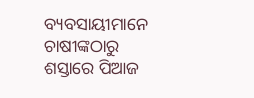ବ୍ୟବସାୟୀମାନେ ଚାଷୀଙ୍କଠାରୁ ଶସ୍ତାରେ ପିଆଜ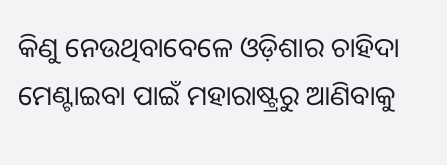କିଣୁ ନେଉଥିବାବେଳେ ଓଡ଼ିଶାର ଚାହିଦା ମେଣ୍ଟାଇବା ପାଇଁ ମହାରାଷ୍ଟ୍ରରୁ ଆଣିବାକୁ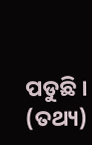ପଡୁଛି । (ତଥ୍ୟ)